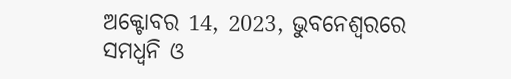ଅକ୍ଟୋବର 14, 2023, ଭୁବନେଶ୍ୱରରେ ସମଧ୍ୱନି ଓ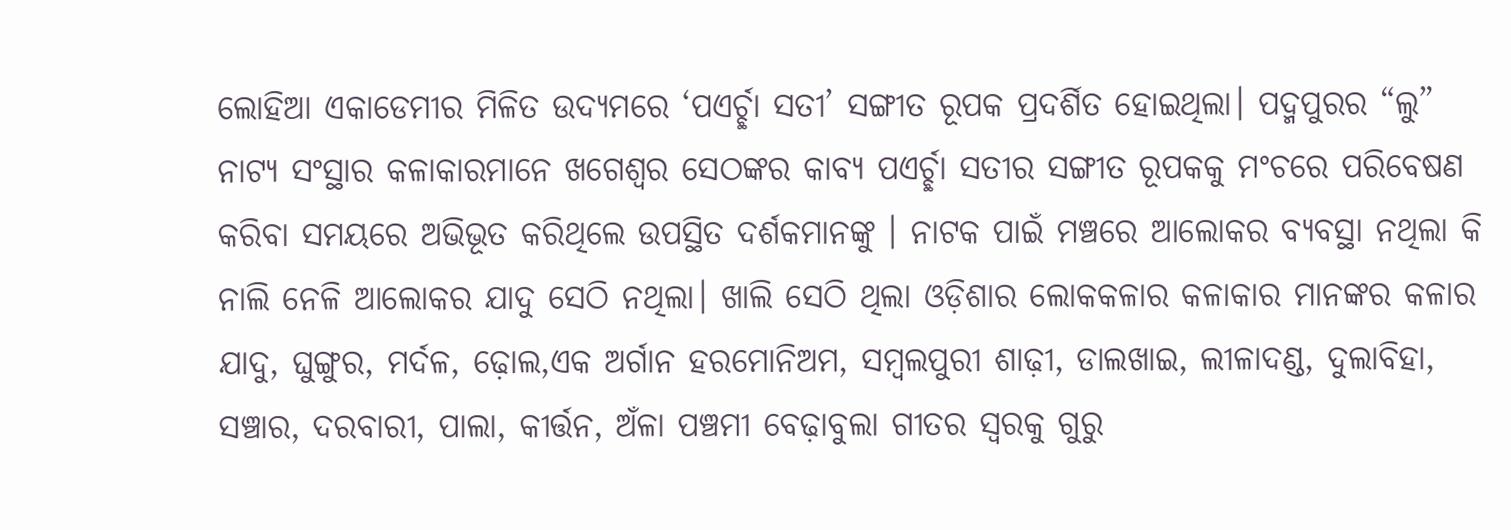ଲୋହିଆ ଏକାଡେମୀର ମିଳିତ ଉଦ୍ୟମରେ ‘ପଏର୍ଚ୍ଛା ସତୀ’ ସଙ୍ଗୀତ ରୂପକ ପ୍ରଦର୍ଶିତ ହୋଇଥିଲା। ପଦ୍ମପୁରର “ଲୁ” ନାଟ୍ୟ ସଂସ୍ଥାର କଳାକାରମାନେ ଖଗେଶ୍ୱର ସେଠଙ୍କର କାବ୍ୟ ପଏର୍ଚ୍ଛା ସତୀର ସଙ୍ଗୀତ ରୂପକକୁ ମଂଚରେ ପରିବେଷଣ କରିବା ସମୟରେ ଅଭିଭୂତ କରିଥିଲେ ଉପସ୍ଥିତ ଦର୍ଶକମାନଙ୍କୁ । ନାଟକ ପାଇଁ ମଞ୍ଚରେ ଆଲୋକର ବ୍ୟବସ୍ଥା ନଥିଲା କି ନାଲି ନେଳି ଆଲୋକର ଯାଦୁ ସେଠି ନଥିଲା। ଖାଲି ସେଠି ଥିଲା ଓଡ଼ିଶାର ଲୋକକଳାର କଳାକାର ମାନଙ୍କର କଳାର ଯାଦୁ, ଘୁଙ୍ଗୁର, ମର୍ଦଳ, ଢ଼ୋଲ,ଏକ ଅର୍ଗାନ ହରମୋନିଅମ, ସମ୍ବଲପୁରୀ ଶାଢ଼ୀ, ଡାଲଖାଇ, ଲୀଳାଦଣ୍ଡ, ଦୁଲାବିହା, ସଞ୍ଚାର, ଦରବାରୀ, ପାଲା, କୀର୍ତ୍ତନ, ଅଁଳା ପଞ୍ଚମୀ ବେଢ଼ାବୁଲା ଗୀତର ସ୍ୱରକୁ ଗୁରୁ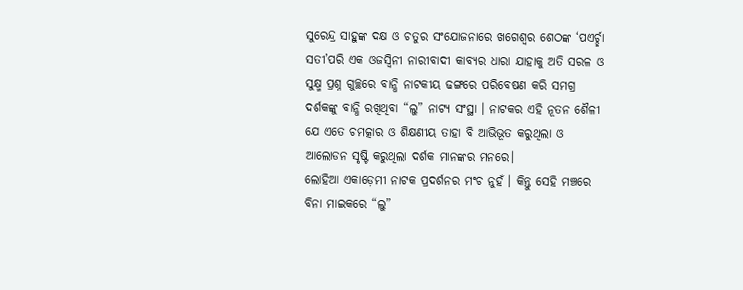ସୁରେନ୍ଦ୍ର ସାହୁଙ୍କ ଦକ୍ଷ ଓ ଚତୁର ସଂଯୋଜନାରେ ଖଗେଶ୍ୱର ଶେଠଙ୍କ ‘ପଏର୍ଚ୍ଛା ସତୀ’ପରି ଏକ ଓଜସ୍ୱିନୀ ନାରୀବାଦୀ କାବ୍ୟର ଧାରା ଯାହାକୁ ଅତି ସରଳ ଓ ସୁକ୍ଷ୍ମ ପ୍ରଶ୍ନ ଗୁଚ୍ଛରେ ବାନ୍ଧି ନାଟକୀୟ ଢଙ୍ଗରେ ପରିବେଷଣ କରି ସମଗ୍ର ଦର୍ଶକଙ୍କୁ ବାନ୍ଧି ରଖିଥିବା “ଲୁ” ନାଟ୍ୟ ସଂସ୍ଥା । ନାଟକର ଏହି ନୂତନ ଶୈଳୀ ଯେ ଏତେ ଚମତ୍କାର ଓ ଶିକ୍ଷଣୀୟ ତାହା ବି ଆଭିଭୂତ କରୁଥିଲା ଓ ଆଲୋଡନ ସୃଷ୍ଟି କରୁଥିଲା ଦର୍ଶକ ମାନଙ୍କର ମନରେ।
ଲୋହିଆ ଏକାଡ଼େମୀ ନାଟକ ପ୍ରଦର୍ଶନର ମଂଚ ନୁହଁ । କିନ୍ତୁ ସେହି ମଞ୍ଚରେ ବିନା ମାଇକରେ “ଲୁ”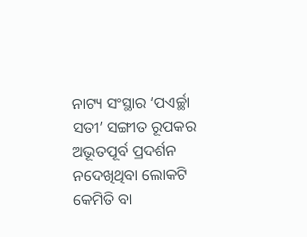ନାଟ୍ୟ ସଂସ୍ଥାର ‘ପଏର୍ଚ୍ଛା ସତୀ’ ସଙ୍ଗୀତ ରୂପକର ଅଭୂତପୂର୍ବ ପ୍ରଦର୍ଶନ ନଦେଖିଥିବା ଲୋକଟି କେମିତି ବା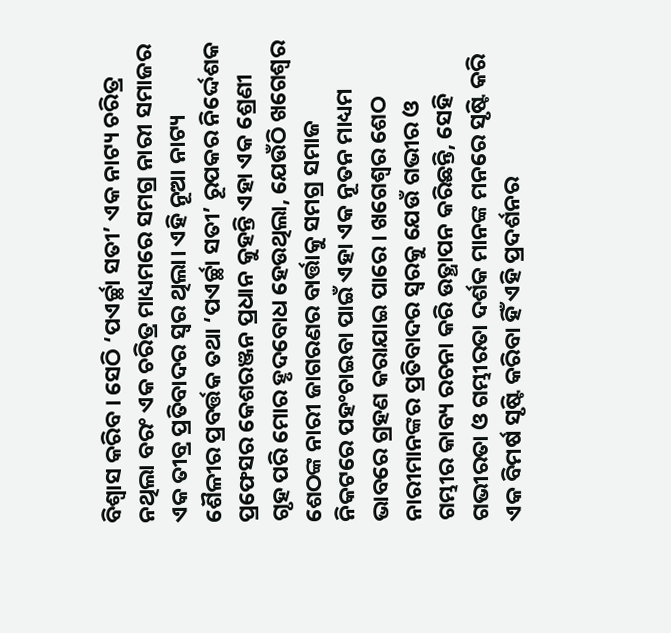ବିଶ୍ୱାସ କରିବ । ସେଠି ‘ପଏର୍ଚ୍ଛା ସତୀ’ ଏକ ନାଟ୍ୟ ଚରିତ୍ର ନଥିଲା ବରଂ ଏକ ଚରିତ୍ର ମାଧ୍ୟମରେ ସମଗ୍ର ନାରୀ ସମାଜର ଏକ ତୀବ୍ର ପ୍ରତିବାଦର ସ୍ୱର ଥିଲା। ଏହି ନୂଆ ନାଟ୍ୟ ଶୈଳୀର ପ୍ରବର୍ତ୍ତକ ତଥା ‘ପଏର୍ଚ୍ଛା ସତୀ’ ରୂପକର ନିର୍ଦ୍ଦେଶକ ପ୍ରଫେସର କେଶରଞ୍ଜନ ପ୍ରଧାନ କୁହନ୍ତି ଏହା ଏକ ଶ୍ରେଣୀ ଗୃହ ପରି ମୋର ହୃଦବୋଧ ହେଉଥିଲା, ଯେଉଁଠି ଖଗେଶ୍ୱର ଶେଠଙ୍କ ନାରୀ ଜାଗରଣର ବାର୍ତ୍ତାକୁ ସମଗ୍ର ସମାଜ ନିକଟରେ ପହଂଚାଇବା ପାଇଁ ଏହା ଏକ ନୂତନ ମାଧ୍ୟମ ଭାବରେ ଗ୍ରହଣ କରାଯାଇ ପାରେ । ଖଗେଶ୍ୱର ଶେଠ ନାରୀମାନଙ୍କର ପ୍ରତିବାଦର ସ୍ୱରକୁ ଯେଉଁ ଗଭୀର ଓ ଗମ୍ଭୀର କାବ୍ୟ ରଚନା କରି ଉତ୍ଥାପନ କରିଛନ୍ତି, ସେହି ଗଭୀରତା ଓ ଗମ୍ଭୀରତା ଦର୍ଶକ ମାନଙ୍କ ମନରେ ସୃଷ୍ଟି କରି ଏକ ବିମର୍ଷ ସୃଷ୍ଟି କରିବା ହିଁ ଏହି ପ୍ରଦର୍ଶନର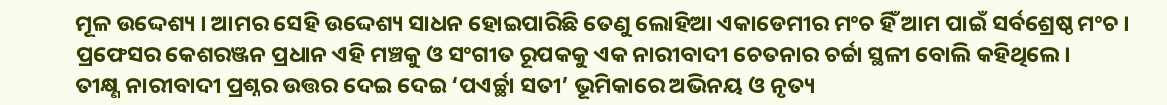ମୂଳ ଉଦ୍ଦେଶ୍ୟ । ଆମର ସେହି ଉଦ୍ଦେଶ୍ୟ ସାଧନ ହୋଇପାରିଛି ତେଣୁ ଲୋହିଆ ଏକାଡେମୀର ମଂଚ ହିଁ ଆମ ପାଇଁ ସର୍ବଶ୍ରେଷ୍ଠ ମଂଚ । ପ୍ରଫେସର କେଶରଞ୍ଜନ ପ୍ରଧାନ ଏହି ମଞ୍ଚକୁ ଓ ସଂଗୀତ ରୂପକକୁ ଏକ ନାରୀବାଦୀ ଚେତନାର ଚର୍ଚ୍ଚା ସ୍ଥଳୀ ବୋଲି କହିଥିଲେ।
ତୀକ୍ଷ୍ଣ ନାରୀବାଦୀ ପ୍ରଶ୍ନର ଉତ୍ତର ଦେଇ ଦେଇ ‘ପଏର୍ଚ୍ଛା ସତୀ’ ଭୂମିକାରେ ଅଭିନୟ ଓ ନୃତ୍ୟ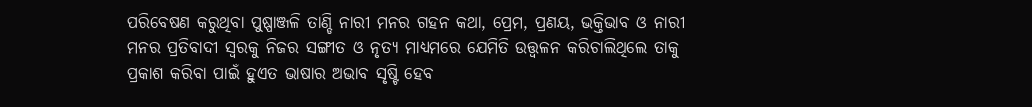ପରିବେଷଣ କରୁଥିବା ପୁଷ୍ପାଞ୍ଜଳି ତାଣ୍ଡି ନାରୀ ମନର ଗହନ କଥା, ପ୍ରେମ, ପ୍ରଣୟ, ଭକ୍ତିଭାବ ଓ ନାରୀ ମନର ପ୍ରତିବାଦୀ ସ୍ୱରକୁ ନିଜର ସଙ୍ଗୀତ ଓ ନୃତ୍ୟ ମାଧ୍ୟମରେ ଯେମିତି ଉତ୍ତ୍ୱଳନ କରିଚାଲିଥିଲେ ତାକୁ ପ୍ରକାଶ କରିବା ପାଇଁ ହୁଏତ ଭାଷାର ଅଭାବ ସୃଷ୍ଟି ହେବ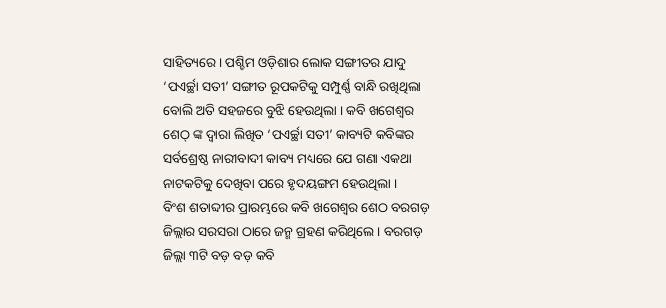ସାହିତ୍ୟରେ । ପଶ୍ଚିମ ଓଡ଼ିଶାର ଲୋକ ସଙ୍ଗୀତର ଯାଦୁ ‘ପଏର୍ଚ୍ଛା ସତୀ’ ସଙ୍ଗୀତ ରୂପକଟିକୁ ସମ୍ପୁର୍ଣ୍ଣ ବାନ୍ଧି ରଖିଥିଲା ବୋଲି ଅତି ସହଜରେ ବୁଝି ହେଉଥିଲା । କବି ଖଗେଶ୍ୱର ଶେଠ୍ ଙ୍କ ଦ୍ୱାରା ଲିଖିତ ‘ପଏର୍ଚ୍ଛା ସତୀ’ କାବ୍ୟଟି କବିଙ୍କର ସର୍ବଶ୍ରେଷ୍ଠ ନାରୀବାଦୀ କାବ୍ୟ ମଧ୍ୟରେ ଯେ ଗଣା ଏକଥା ନାଟକଟିକୁ ଦେଖିବା ପରେ ହୃଦୟଙ୍ଗମ ହେଉଥିଲା ।
ବିଂଶ ଶତାବ୍ଦୀର ପ୍ରାରମ୍ଭରେ କବି ଖଗେଶ୍ୱର ଶେଠ ବରଗଡ଼ ଜିଲ୍ଲାର ସରସରା ଠାରେ ଜନ୍ମ ଗ୍ରହଣ କରିଥିଲେ । ବରଗଡ଼ ଜିଲ୍ଲା ୩ଟି ବଡ଼ ବଡ଼ କବି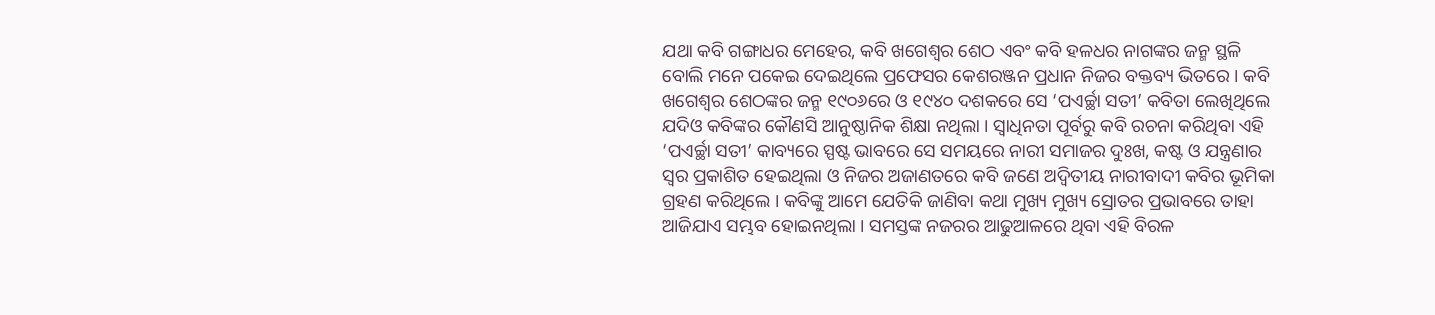ଯଥା କବି ଗଙ୍ଗାଧର ମେହେର, କବି ଖଗେଶ୍ୱର ଶେଠ ଏବଂ କବି ହଳଧର ନାଗଙ୍କର ଜନ୍ମ ସ୍ଥଳି ବୋଲି ମନେ ପକେଇ ଦେଇଥିଲେ ପ୍ରଫେସର କେଶରଞ୍ଜନ ପ୍ରଧାନ ନିଜର ବକ୍ତବ୍ୟ ଭିତରେ । କବି ଖଗେଶ୍ୱର ଶେଠଙ୍କର ଜନ୍ମ ୧୯୦୬ରେ ଓ ୧୯୪୦ ଦଶକରେ ସେ ‘ପଏର୍ଚ୍ଛା ସତୀ’ କବିତା ଲେଖିଥିଲେ ଯଦିଓ କବିଙ୍କର କୌଣସି ଆନୁଷ୍ଠାନିକ ଶିକ୍ଷା ନଥିଲା । ସ୍ୱାଧିନତା ପୂର୍ବରୁ କବି ରଚନା କରିଥିବା ଏହି ‘ପଏର୍ଚ୍ଛା ସତୀ’ କାବ୍ୟରେ ସ୍ପଷ୍ଟ ଭାବରେ ସେ ସମୟରେ ନାରୀ ସମାଜର ଦୁଃଖ, କଷ୍ଟ ଓ ଯନ୍ତ୍ରଣାର ସ୍ୱର ପ୍ରକାଶିତ ହେଇଥିଲା ଓ ନିଜର ଅଜାଣତରେ କବି ଜଣେ ଅଦ୍ୱିତୀୟ ନାରୀବାଦୀ କବିର ଭୂମିକା ଗ୍ରହଣ କରିଥିଲେ । କବିଙ୍କୁ ଆମେ ଯେତିକି ଜାଣିବା କଥା ମୁଖ୍ୟ ମୁଖ୍ୟ ସ୍ରୋତର ପ୍ରଭାବରେ ତାହା ଆଜିଯାଏ ସମ୍ଭବ ହୋଇନଥିଲା । ସମସ୍ତଙ୍କ ନଜରର ଆଢୁଆଳରେ ଥିବା ଏହି ବିରଳ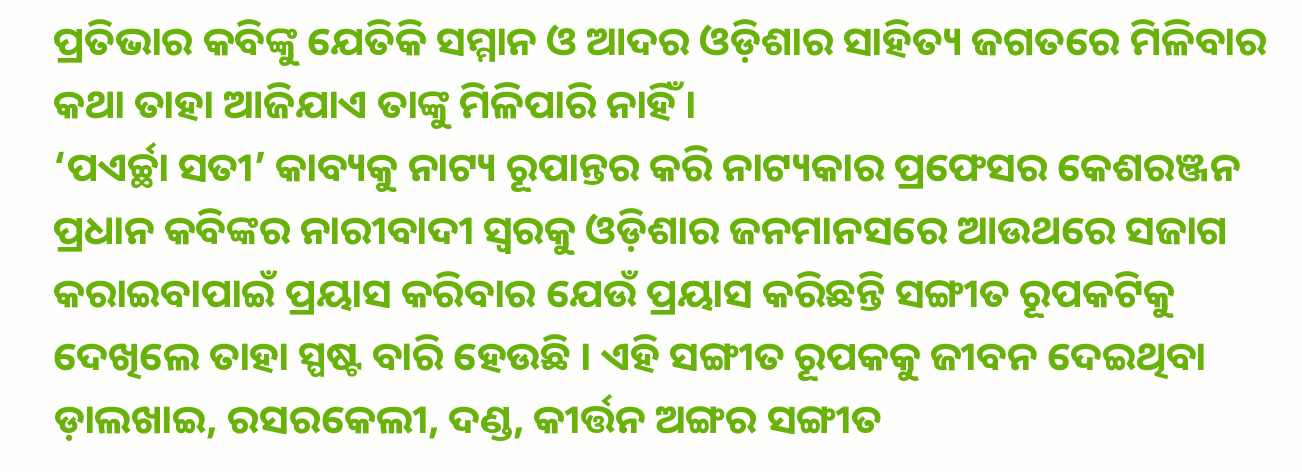ପ୍ରତିଭାର କବିଙ୍କୁ ଯେତିକି ସମ୍ମାନ ଓ ଆଦର ଓଡ଼ିଶାର ସାହିତ୍ୟ ଜଗତରେ ମିଳିବାର କଥା ତାହା ଆଜିଯାଏ ତାଙ୍କୁ ମିଳିପାରି ନାହିଁ ।
‘ପଏର୍ଚ୍ଛା ସତୀ’ କାବ୍ୟକୁ ନାଟ୍ୟ ରୂପାନ୍ତର କରି ନାଟ୍ୟକାର ପ୍ରଫେସର କେଶରଞ୍ଜନ ପ୍ରଧାନ କବିଙ୍କର ନାରୀବାଦୀ ସ୍ୱରକୁ ଓଡ଼ିଶାର ଜନମାନସରେ ଆଉଥରେ ସଜାଗ କରାଇବାପାଇଁ ପ୍ରୟାସ କରିବାର ଯେଉଁ ପ୍ରୟାସ କରିଛନ୍ତି ସଙ୍ଗୀତ ରୂପକଟିକୁ ଦେଖିଲେ ତାହା ସ୍ପଷ୍ଟ ବାରି ହେଉଛି । ଏହି ସଙ୍ଗୀତ ରୂପକକୁ ଜୀବନ ଦେଇଥିବା ଡ଼ାଲଖାଇ, ରସରକେଲୀ, ଦଣ୍ଡ, କୀର୍ତ୍ତନ ଅଙ୍ଗର ସଙ୍ଗୀତ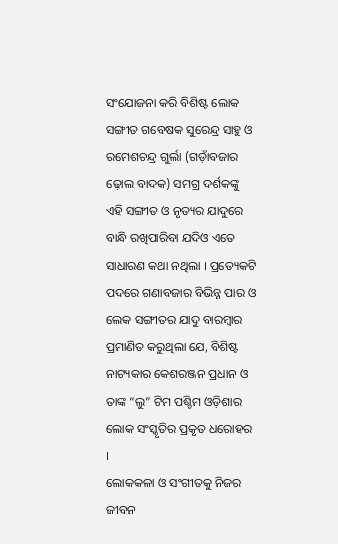ସଂଯୋଜନା କରି ବିଶିଷ୍ଟ ଲୋକ ସଙ୍ଗୀତ ଗବେଷକ ସୁରେନ୍ଦ୍ର ସାହୁ ଓ ରମେଶଚନ୍ଦ୍ର ଗୁର୍ଲା (ଗଡ଼ାଁବଜାର ଢ଼ୋଲ ବାଦକ) ସମଗ୍ର ଦର୍ଶକଙ୍କୁ ଏହି ସଙ୍ଗୀତ ଓ ନୃତ୍ୟର ଯାଦୁରେ ବାନ୍ଧି ରଖିପାରିବା ଯଦିଓ ଏତେ ସାଧାରଣ କଥା ନଥିଲା । ପ୍ରତ୍ୟେକଟି ପଦରେ ଗଣାବଜାର ବିଭିନ୍ନ ପାର ଓ ଲେକ ସଙ୍ଗୀତର ଯାଦୁ ବାରମ୍ବାର ପ୍ରମାଣିତ କରୁଥିଲା ଯେ, ବିଶିଷ୍ଟ ନାଟ୍ୟକାର କେଶରଞ୍ଜନ ପ୍ରଧାନ ଓ ତାଙ୍କ “ଲୁ” ଟିମ ପଶ୍ଚିମ ଓଡ଼ିଶାର ଲୋକ ସଂସ୍କୃତିର ପ୍ରକୃତ ଧରୋହର ।
ଲୋକକଳା ଓ ସଂଗୀତକୁ ନିଜର ଜୀବନ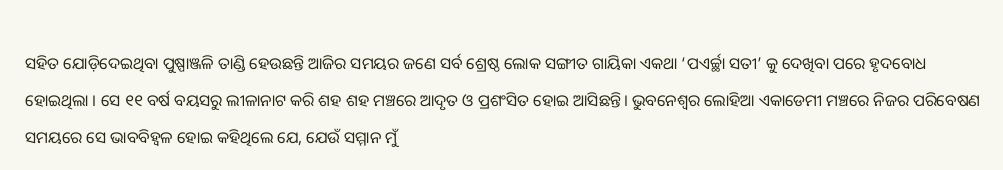ସହିତ ଯୋଡ଼ିଦେଇଥିବା ପୁଷ୍ପାଞ୍ଜଳି ତାଣ୍ଡି ହେଉଛନ୍ତି ଆଜିର ସମୟର ଜଣେ ସର୍ବ ଶ୍ରେଷ୍ଠ ଲୋକ ସଙ୍ଗୀତ ଗାୟିକା ଏକଥା ‘ପଏର୍ଚ୍ଛା ସତୀ’ କୁ ଦେଖିବା ପରେ ହୃଦବୋଧ ହୋଇଥିଲା । ସେ ୧୧ ବର୍ଷ ବୟସରୁ ଲୀଳାନାଟ କରି ଶହ ଶହ ମଞ୍ଚରେ ଆଦୃତ ଓ ପ୍ରଶଂସିତ ହୋଇ ଆସିଛନ୍ତି। ଭୁବନେଶ୍ୱର ଲୋହିଆ ଏକାଡେମୀ ମଞ୍ଚରେ ନିଜର ପରିବେଷଣ ସମୟରେ ସେ ଭାବବିହ୍ୱଳ ହୋଇ କହିଥିଲେ ଯେ, ଯେଉଁ ସମ୍ମାନ ମୁଁ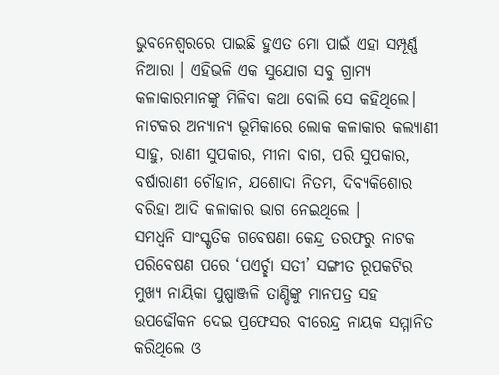ଭୁବନେଶ୍ୱରରେ ପାଇଛି ହୁଏତ ମୋ ପାଇଁ ଏହା ସମ୍ପୂର୍ଣ୍ଣ ନିଆରା । ଏହିଭଳି ଏକ ସୁଯୋଗ ସବୁ ଗ୍ରାମ୍ୟ କଳାକାରମାନଙ୍କୁ ମିଳିବା କଥା ବୋଲି ସେ କହିଥିଲେ। ନାଟକର ଅନ୍ୟାନ୍ୟ ଭୂମିକାରେ ଲୋକ କଳାକାର କଲ୍ୟାଣୀ ସାହୁ, ରାଣୀ ସୁପକାର, ମୀନା ବାଗ, ପରି ସୁପକାର, ବର୍ଷାରାଣୀ ଚୌହାନ, ଯଶୋଦା ନିତମ, ଦିବ୍ୟକିଶୋର ବରିହା ଆଦି କଳାକାର ଭାଗ ନେଇଥିଲେ ।
ସମଧ୍ଵନି ସାଂସ୍କୃତିକ ଗବେଷଣା କେନ୍ଦ୍ର ତରଫରୁ ନାଟକ ପରିବେଷଣ ପରେ ‘ପଏର୍ଚ୍ଛା ସତୀ’ ସଙ୍ଗୀତ ରୂପକଟିର ମୁଖ୍ୟ ନାୟିକା ପୁଷ୍ପାଞ୍ଜଳି ତାଣ୍ଡିଙ୍କୁ ମାନପତ୍ର ସହ ଉପଢୌକନ ଦେଇ ପ୍ରଫେସର ବୀରେନ୍ଦ୍ର ନାୟକ ସମ୍ମାନିତ କରିଥିଲେ ଓ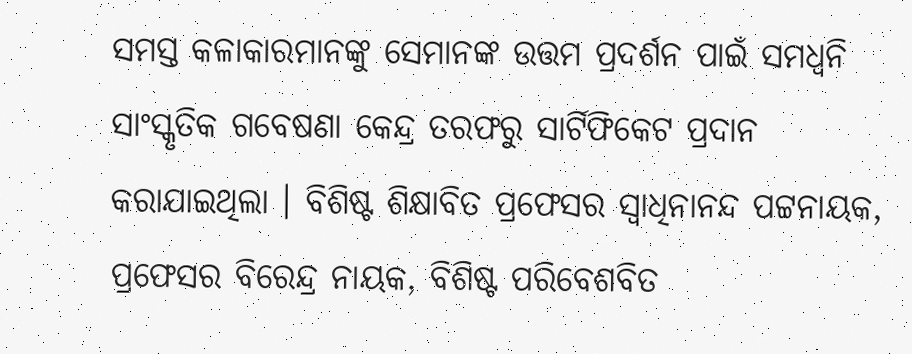ସମସ୍ତ କଳାକାରମାନଙ୍କୁ ସେମାନଙ୍କ ଉତ୍ତମ ପ୍ରଦର୍ଶନ ପାଇଁ ସମଧ୍ଵନି ସାଂସ୍କୃତିକ ଗବେଷଣା କେନ୍ଦ୍ର ତରଫରୁ ସାର୍ଟିଫିକେଟ ପ୍ରଦାନ କରାଯାଇଥିଲା । ବିଶିଷ୍ଟ ଶିକ୍ଷାବିତ ପ୍ରଫେସର ସ୍ଵାଧିନାନନ୍ଦ ପଟ୍ଟନାୟକ, ପ୍ରଫେସର ବିରେନ୍ଦ୍ର ନାୟକ, ବିଶିଷ୍ଟ ପରିବେଶବିତ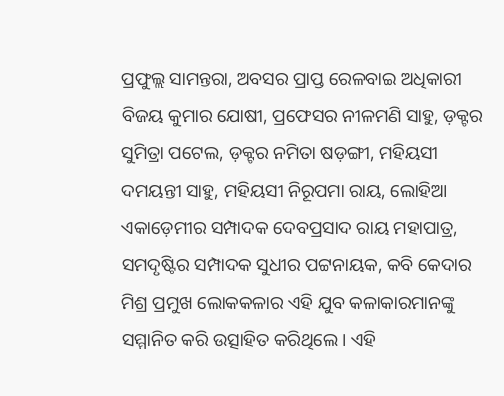ପ୍ରଫୁଲ୍ଲ ସାମନ୍ତରା, ଅବସର ପ୍ରାପ୍ତ ରେଳବାଇ ଅଧିକାରୀ ବିଜୟ କୁମାର ଯୋଷୀ, ପ୍ରଫେସର ନୀଳମଣି ସାହୁ, ଡ଼କ୍ଟର ସୁମିତ୍ରା ପଟେଲ, ଡ଼କ୍ଟର ନମିତା ଷଡ଼ଙ୍ଗୀ, ମହିୟସୀ ଦମୟନ୍ତୀ ସାହୁ, ମହିୟସୀ ନିରୂପମା ରାୟ, ଲୋହିଆ ଏକାଡ଼େମୀର ସମ୍ପାଦକ ଦେବପ୍ରସାଦ ରାୟ ମହାପାତ୍ର, ସମଦୃଷ୍ଟିର ସମ୍ପାଦକ ସୁଧୀର ପଟ୍ଟନାୟକ, କବି କେଦାର ମିଶ୍ର ପ୍ରମୁଖ ଲୋକକଳାର ଏହି ଯୁବ କଳାକାରମାନଙ୍କୁ ସମ୍ମାନିତ କରି ଉତ୍ସାହିତ କରିଥିଲେ। ଏହି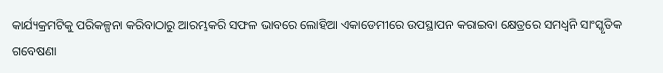କାର୍ଯ୍ୟକ୍ରମଟିକୁ ପରିକଳ୍ପନା କରିବାଠାରୁ ଆରମ୍ଭକରି ସଫଳ ଭାବରେ ଲୋହିଆ ଏକାଡେମୀରେ ଉପସ୍ଥାପନ କରାଇବା କ୍ଷେତ୍ରରେ ସମଧ୍ଵନି ସାଂସ୍କୃତିକ ଗବେଷଣା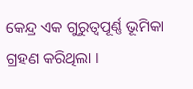କେନ୍ଦ୍ର ଏକ ଗୁରୁତ୍ୱପୂର୍ଣ୍ଣ ଭୂମିକା ଗ୍ରହଣ କରିଥିଲା ।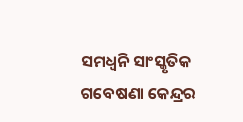ସମଧ୍ଵନି ସାଂସ୍କୃତିକ ଗବେଷଣା କେନ୍ଦ୍ରର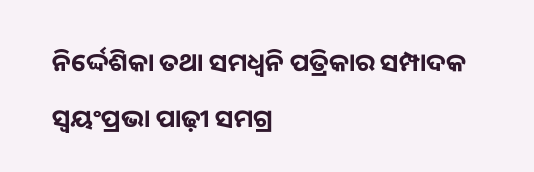ନିର୍ଦ୍ଦେଶିକା ତଥା ସମଧ୍ୱନି ପତ୍ରିକାର ସମ୍ପାଦକ ସ୍ଵୟଂପ୍ରଭା ପାଢ଼ୀ ସମଗ୍ର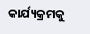କାର୍ଯ୍ୟକ୍ରମକୁ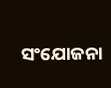ସଂଯୋଜନା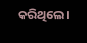କରିଥିଲେ।